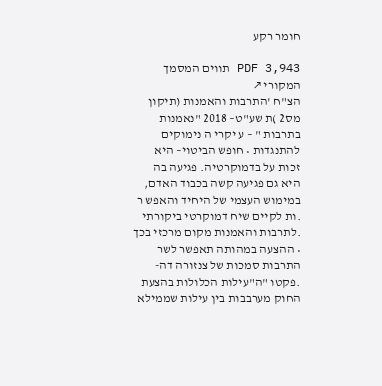חומר רקע

PDF 3,943 תווים המסמך המקורי ↗
הצ"ח 'התרבות והאמנות (תיקון מס2 )ת שע"ט– 2018 "נאמנות בתרבות " – ע יקרי ה נימוקים להתנגדות • חופש הביטוי– היא זכות על בדמוקרטיה. פגיעה בה היא גם פגיעה קשה בכבוד האדם, במימוש העצמי של היחיד והאפש ר .ות לקיים שיח דמוקרטי ביקורתי .לתרבות והאמנות מקום מרכזי בכך • ההצעה במהותה תאפשר לשר התרבות סמכות של צנזורה דה- .פקטו "ה"עילות הכלולות בהצעת החוק מערבבות בין עילות שממילא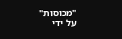"מכוסות" על ידי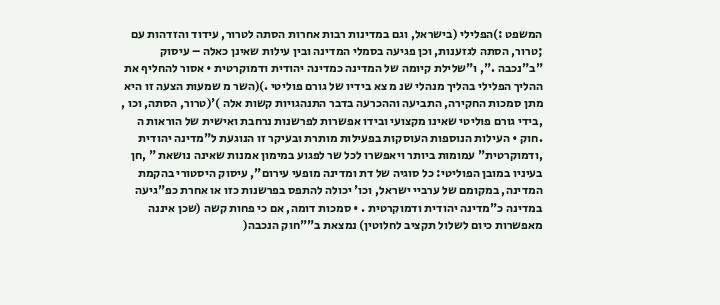המשפט :)הפלילי (בישראל, וגם במדינות רבות אחרות הסתה לטרור, עידוד והזדהות עם ;טרור, הסתה לגזענות, וכן פגיעה בסמלי המדינה ובין עילות שאינן כאלה – עיסוק "ב"נכבה .", ו"שלילת קיומה של המדינה כמדינה יהודית ודמוקרטית • אסור להחליף את ההליך הפלילי בהליך מנהלי שנ מ צא בידיו של גורם פוליטי .)(השר מ שמעות הצעה זו היא מתן סמכות החקירה, התביעה וההכרעה בדבר התנהגויות קשות אלה )'(טרור, הסתה, וכו , ,בידי גורם פוליטי שאינו מקצועי ובידו אפשרות לפרשנות נרחבת ואישית של הוראות ה .חוק • העילות הנוספות העוסקות בפעילות מותרת ובעיקר זו הנוגעת ל"מדינה יהודית ,ודמוקרטית" עמומות ביותר ויאפשרו לכל שר לפגוע במימון אמנות שאינה נושאת " ,חן בעיניו במובן הפוליטי: כל סוגיה של דת ומדינה מופעי עירום", עיסוק היסטורי בהקמת המדינה, במקומם של ערביי ישראל, וכו' יכולה להתפס בפרשנות כזו או אחרת כפ"גיעה במדינה כ"מדינה יהודית ודמוקרטית . • סמכות דומה, אם כי פחות קשה (שכן איננה מאפשרות כיום לשלול תקציב לחלוטין) נמצאת ב""חוק הנכבה(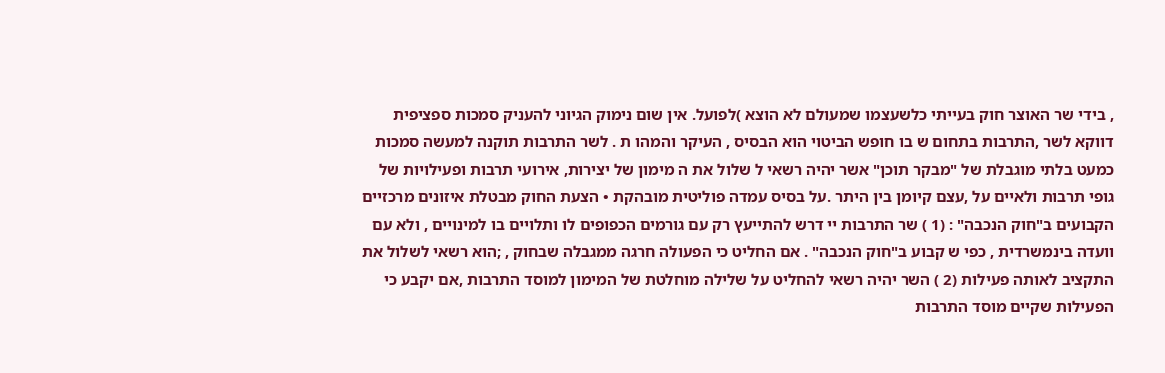, בידי שר האוצר חוק בעייתי כלשעצמו שמעולם לא הוצא )לפועל. אין שום נימוק הגיוני להעניק סמכות ספציפית דווקא לשר ,התרבות בתחום ש בו חופש הביטוי הוא הבסיס , העיקר והמהו ת . לשר התרבות תוקנה למעשה סמכות כמעט בלתי מוגבלת של "מבקר תוכן" אשר יהיה רשאי ל שלול את ה מימון של יצירות, אירועי תרבות ופעילויות של גופי תרבות ולאיים על ,עצם קיומן בין היתר .על בסיס עמדה פוליטית מובהקת • הצעת החוק מבטלת איזונים מרכזיים הקבועים ב"חוק הנכבה" : (1 ) שר התרבות יי דרש להתייעץ רק עם גורמים הכפופים לו ותלויים בו למינויים , ולא עם וועדה בינמשרדית , כפי ש קבוע ב"חוק הנכבה" . אם החליט כי הפעולה חרגה ממגבלה שבחוק , ;הוא רשאי לשלול את התקציב לאותה פעילות (2 ) השר יהיה רשאי להחליט על שלילה מוחלטת של המימון למוסד התרבות ,אם יקבע כי הפעילות שקיים מוסד התרבות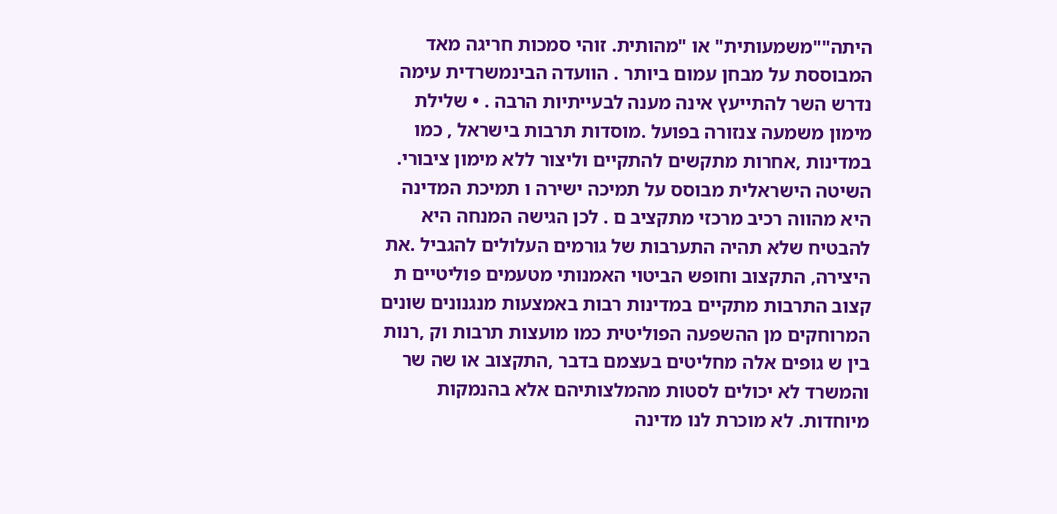היתה""משמעותית" או "מהותית. זוהי סמכות חריגה מאד המבוססת על מבחן עמום ביותר . הוועדה הבינמשרדית עימה נדרש השר להתייעץ אינה מענה לבעייתיות הרבה . • שלילת מימון משמעה צנזורה בפועל .מוסדות תרבות בישראל , כמו במדינות ,אחרות מתקשים להתקיים וליצור ללא מימון ציבורי. השיטה הישראלית מבוסס על תמיכה ישירה ו תמיכת המדינה היא מהווה רכיב מרכזי מתקציב ם . לכן הגישה המנחה היא להבטיח שלא תהיה התערבות של גורמים העלולים להגביל .את היצירה, התקצוב וחופש הביטוי האמנותי מטעמים פוליטיים ת קצוב התרבות מתקיים במדינות רבות באמצעות מנגנונים שונים המרוחקים מן ההשפעה הפוליטית כמו מועצות תרבות וק ,רנות בין ש גופים אלה מחליטים בעצמם בדבר ,התקצוב או שה שר והמשרד לא יכולים לסטות מהמלצותיהם אלא בהנמקות מיוחדות. לא מוכרת לנו מדינה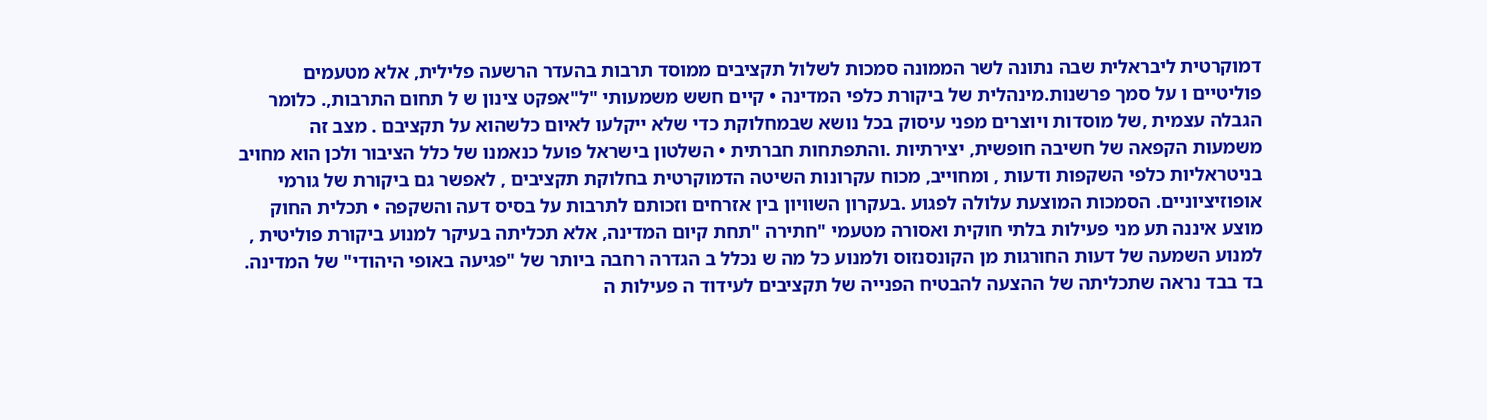דמוקרטית ליבראלית שבה נתונה לשר הממונה סמכות לשלול תקציבים ממוסד תרבות בהעדר הרשעה פלילית, אלא מטעמים פוליטיים ו על סמך פרשנות.מינהלית של ביקורת כלפי המדינה • קיים חשש משמעותי "ל"אפקט צינון ש ל תחום התרבות,. כלומר הגבלה עצמית ,של מוסדות ויוצרים מפני עיסוק בכל נושא שבמחלוקת כדי שלא ייקלעו לאיום כלשהוא על תקציבם . מצב זה משמעות הקפאה של חשיבה חופשית, יצירתיות .והתפתחות חברתית • השלטון בישראל פועל כנאמנו של כלל הציבור ולכן הוא מחויב בניטראליות כלפי השקפות ודעות , ומחוייב, מכוח עקרונות השיטה הדמוקרטית בחלוקת תקציבים , לאפשר גם ביקורת של גורמי אופוזיציוניים. הסמכות המוצעת עלולה לפגוע .בעקרון השוויון בין אזרחים וזכותם לתרבות על בסיס דעה והשקפה • תכלית החוק מוצע איננה תע מני פעילות בלתי חוקית ואסורה מטעמי "חתירה "תחת קיום המדינה, אלא תכליתה בעיקר למנוע ביקורת פוליטית , למנוע השמעה של דעות החורגות מן הקונסנזוס ולמנוע כל מה ש נכלל ב הגדרה רחבה ביותר של "פגיעה באופי היהודי" של המדינה. בד בבד נראה שתכליתה של ההצעה להבטיח הפנייה של תקציבים לעידוד ה פעילות ה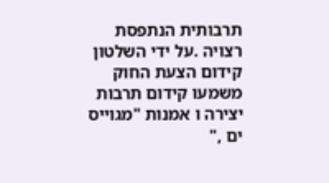תרבותית הנתפסת רצויה .על ידי השלטון קידום הצעת החוק משמעו קידום תרבות יצירה ו אמנות "מגוייס ים ,"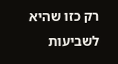רק כזו שהיא לשביעות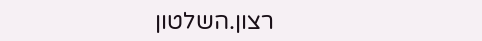רצון.השלטון